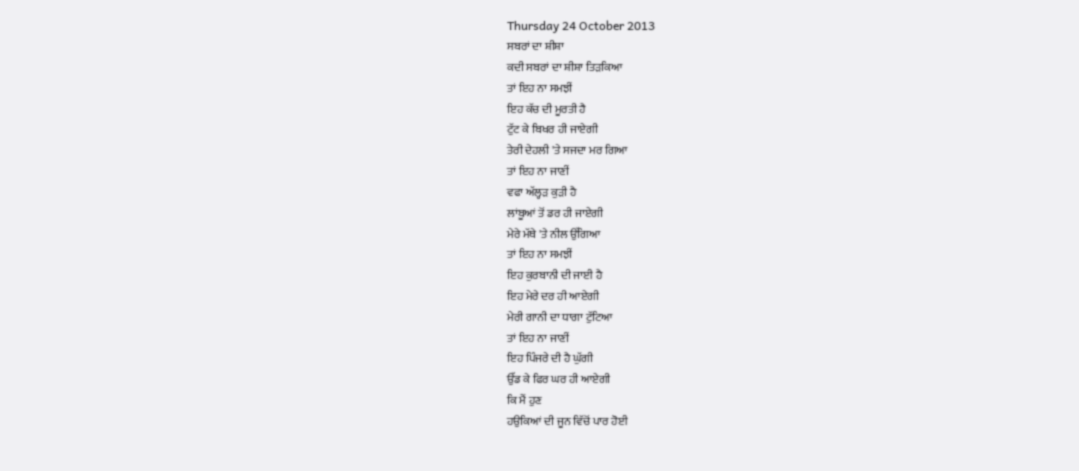Thursday 24 October 2013
ਸਬਰਾਂ ਦਾ ਸ਼ੀਸ਼ਾ
ਕਦੀ ਸਬਰਾਂ ਦਾ ਸ਼ੀਸ਼ਾ ਤਿੜਕਿਆ
ਤਾਂ ਇਹ ਨਾ ਸਮਝੀਂ
ਇਹ ਕੱਚ ਦੀ ਮੂਰਤੀ ਹੈ
ਟੁੱਟ ਕੇ ਬਿਖਰ ਹੀ ਜਾਏਗੀ
ਤੇਰੀ ਦੇਹਲੀ 'ਤੇ ਸਜਦਾ ਮਰ ਗਿਆ
ਤਾਂ ਇਹ ਨਾ ਜਾਣੀਂ
ਵਫਾ ਅੱਲ੍ਹੜ ਕੁੜੀ ਹੈ
ਲਾਂਬੂਆਂ ਤੋਂ ਡਰ ਹੀ ਜਾਏਗੀ
ਮੇਰੇ ਮੱਥੇ 'ਤੇ ਨੀਲ ਉੱਗਿਆ
ਤਾਂ ਇਹ ਨਾ ਸਮਝੀਂ
ਇਹ ਕੁਰਬਾਨੀ ਦੀ ਜਾਈ ਹੈ
ਇਹ ਮੇਰੇ ਦਰ ਹੀ ਆਏਗੀ
ਮੇਰੀ ਗਾਨੀ ਦਾ ਧਾਗਾ ਟੁੱਟਿਆ
ਤਾਂ ਇਹ ਨਾ ਜਾਣੀਂ
ਇਹ ਪਿੰਜਰੇ ਦੀ ਹੈ ਘੁੱਗੀ
ਉੱਡ ਕੇ ਫਿਰ ਘਰ ਹੀ ਆਏਗੀ
ਕਿ ਮੈਂ ਹੁਣ
ਹਉਕਿਆਂ ਦੀ ਜੂਨ ਵਿੱਚੋਂ ਪਾਰ ਹੋਈ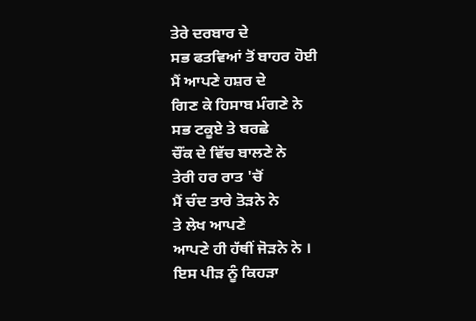ਤੇਰੇ ਦਰਬਾਰ ਦੇ
ਸਭ ਫਤਵਿਆਂ ਤੋਂ ਬਾਹਰ ਹੋਈ
ਮੈਂ ਆਪਣੇ ਹਸ਼ਰ ਦੇ
ਗਿਣ ਕੇ ਹਿਸਾਬ ਮੰਗਣੇ ਨੇ
ਸਭ ਟਕੂਏ ਤੇ ਬਰਛੇ
ਚੌਂਕ ਦੇ ਵਿੱਚ ਬਾਲਣੇ ਨੇ
ਤੇਰੀ ਹਰ ਰਾਤ 'ਚੋਂ
ਮੈਂ ਚੰਦ ਤਾਰੇ ਤੋੜਨੇ ਨੇ
ਤੇ ਲੇਖ ਆਪਣੇ
ਆਪਣੇ ਹੀ ਹੱਥੀਂ ਜੋੜਨੇ ਨੇ ।
ਇਸ ਪੀੜ ਨੂੰ ਕਿਹੜਾ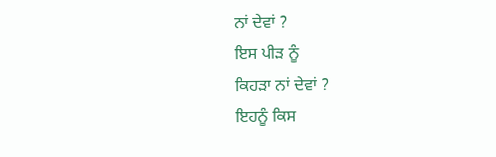ਨਾਂ ਦੇਵਾਂ ?
ਇਸ ਪੀੜ ਨੂੰ
ਕਿਹੜਾ ਨਾਂ ਦੇਵਾਂ ?
ਇਹਨੂੰ ਕਿਸ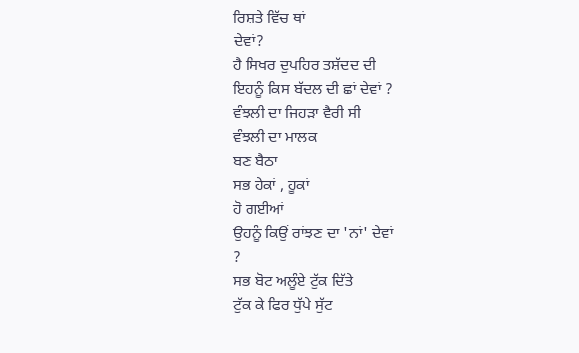ਰਿਸ਼ਤੇ ਵਿੱਚ ਥਾਂ
ਦੇਵਾਂ?
ਹੈ ਸਿਖਰ ਦੁਪਹਿਰ ਤਸ਼ੱਦਦ ਦੀ
ਇਹਨੂੰ ਕਿਸ ਬੱਦਲ ਦੀ ਛਾਂ ਦੇਵਾਂ ?
ਵੰਝਲੀ ਦਾ ਜਿਹੜਾ ਵੈਰੀ ਸੀ
ਵੰਝਲੀ ਦਾ ਮਾਲਕ
ਬਣ ਬੈਠਾ
ਸਭ ਹੇਕਾਂ , ਹੂਕਾਂ
ਹੋ ਗਈਆਂ
ਉਹਨੂੰ ਕਿਉਂ ਰਾਂਝਣ ਦਾ 'ਨਾਂ' ਦੇਵਾਂ
?
ਸਭ ਬੋਟ ਅਲੂੰਏ ਟੁੱਕ ਦਿੱਤੇ
ਟੁੱਕ ਕੇ ਫਿਰ ਧੁੱਪੇ ਸੁੱਟ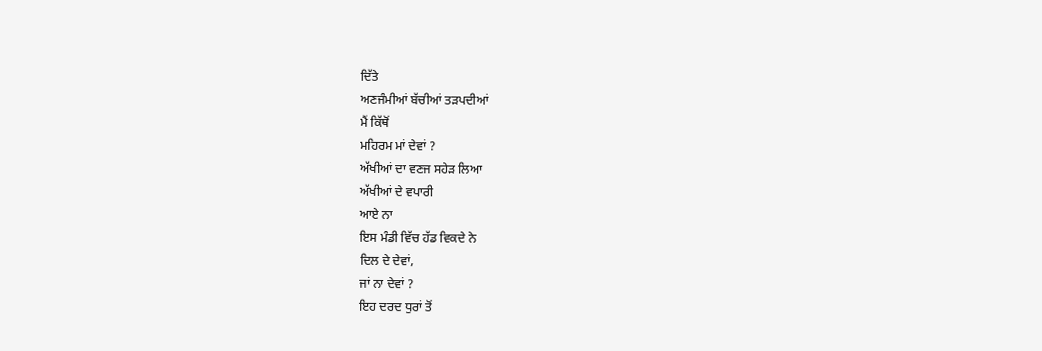ਦਿੱਤੇ
ਅਣਜੰਮੀਆਂ ਬੱਚੀਆਂ ਤੜਪਦੀਆਂ
ਮੈਂ ਕਿੱਥੋਂ
ਮਹਿਰਮ ਮਾਂ ਦੇਵਾਂ ?
ਅੱਖੀਆਂ ਦਾ ਵਣਜ ਸਹੇੜ ਲਿਆ
ਅੱਖੀਆਂ ਦੇ ਵਪਾਰੀ
ਆਏ ਨਾ
ਇਸ ਮੰਡੀ ਵਿੱਚ ਹੱਡ ਵਿਕਦੇ ਨੇ
ਦਿਲ ਦੇ ਦੇਵਾਂ,
ਜਾਂ ਨਾ ਦੇਵਾਂ ?
ਇਹ ਦਰਦ ਧੁਰਾਂ ਤੋਂ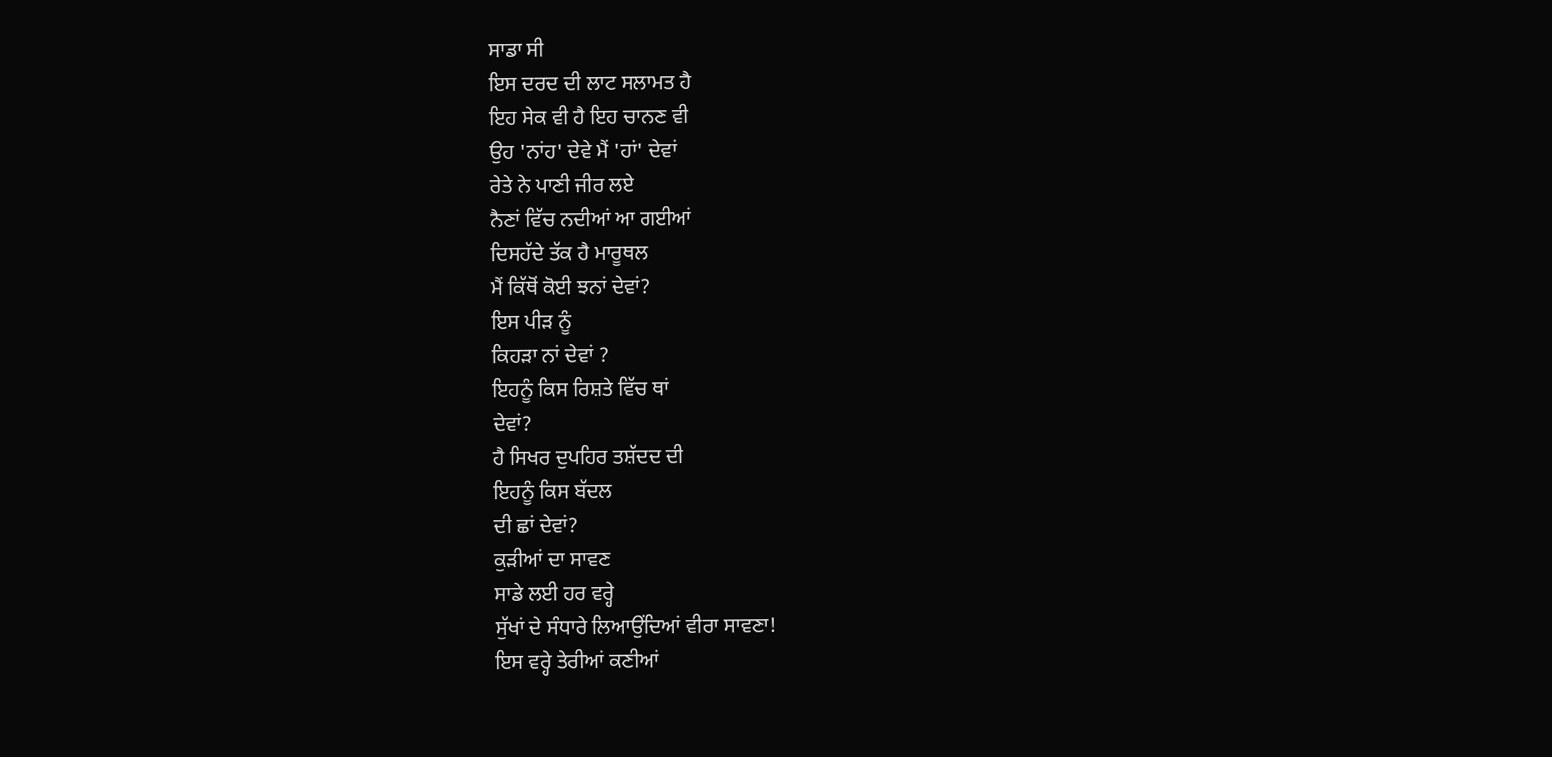ਸਾਡਾ ਸੀ
ਇਸ ਦਰਦ ਦੀ ਲਾਟ ਸਲਾਮਤ ਹੈ
ਇਹ ਸੇਕ ਵੀ ਹੈ ਇਹ ਚਾਨਣ ਵੀ
ਉਹ 'ਨਾਂਹ' ਦੇਵੇ ਮੈਂ 'ਹਾਂ' ਦੇਵਾਂ
ਰੇਤੇ ਨੇ ਪਾਣੀ ਜੀਰ ਲਏ
ਨੈਣਾਂ ਵਿੱਚ ਨਦੀਆਂ ਆ ਗਈਆਂ
ਦਿਸਹੱਦੇ ਤੱਕ ਹੈ ਮਾਰੂਥਲ
ਮੈਂ ਕਿੱਥੋਂ ਕੋਈ ਝਨਾਂ ਦੇਵਾਂ?
ਇਸ ਪੀੜ ਨੂੰ
ਕਿਹੜਾ ਨਾਂ ਦੇਵਾਂ ?
ਇਹਨੂੰ ਕਿਸ ਰਿਸ਼ਤੇ ਵਿੱਚ ਥਾਂ
ਦੇਵਾਂ?
ਹੈ ਸਿਖਰ ਦੁਪਹਿਰ ਤਸ਼ੱਦਦ ਦੀ
ਇਹਨੂੰ ਕਿਸ ਬੱਦਲ
ਦੀ ਛਾਂ ਦੇਵਾਂ?
ਕੁੜੀਆਂ ਦਾ ਸਾਵਣ
ਸਾਡੇ ਲਈ ਹਰ ਵਰ੍ਹੇ
ਸੁੱਖਾਂ ਦੇ ਸੰਧਾਰੇ ਲਿਆਉਂਦਿਆਂ ਵੀਰਾ ਸਾਵਣਾ!
ਇਸ ਵਰ੍ਹੇ ਤੇਰੀਆਂ ਕਣੀਆਂ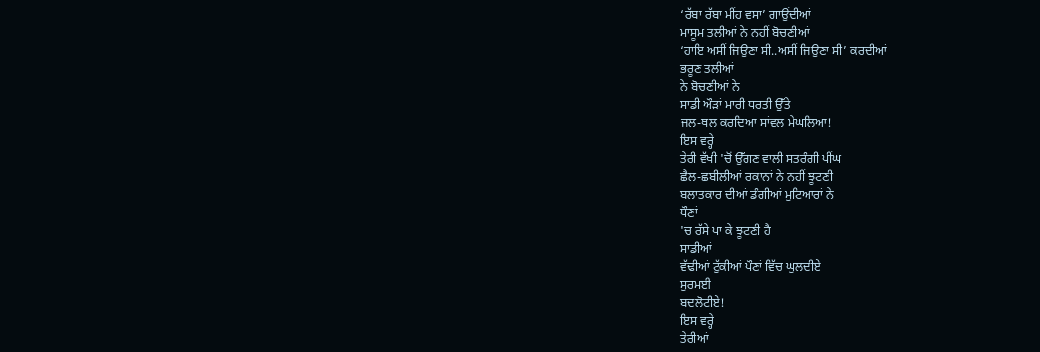‘ਰੱਬਾ ਰੱਬਾ ਮੀਂਹ ਵਸਾ’ ਗਾਉਂਦੀਆਂ
ਮਾਸੂਮ ਤਲੀਆਂ ਨੇ ਨਹੀਂ ਬੋਚਣੀਆਂ
‘ਹਾਇ ਅਸੀਂ ਜਿਉਣਾ ਸੀ..ਅਸੀਂ ਜਿਉਣਾ ਸੀ’ ਕਰਦੀਆਂ
ਭਰੂਣ ਤਲੀਆਂ
ਨੇ ਬੋਚਣੀਆਂ ਨੇ
ਸਾਡੀ ਔੜਾਂ ਮਾਰੀ ਧਰਤੀ ਉੱਤੇ
ਜਲ-ਥਲ ਕਰਦਿਆ ਸਾਂਵਲ ਮੇਘਲਿਆ!
ਇਸ ਵਰ੍ਹੇ
ਤੇਰੀ ਵੱਖੀ 'ਚੋਂ ਉੱਗਣ ਵਾਲੀ ਸਤਰੰਗੀ ਪੀਂਘ
ਛੈਲ-ਛਬੀਲੀਆਂ ਰਕਾਨਾਂ ਨੇ ਨਹੀਂ ਝੂਟਣੀ
ਬਲਾਤਕਾਰ ਦੀਆਂ ਡੰਗੀਆਂ ਮੁਟਿਆਰਾਂ ਨੇ
ਧੌਣਾਂ
'ਚ ਰੱਸੇ ਪਾ ਕੇ ਝੂਟਣੀ ਹੈ
ਸਾਡੀਆਂ
ਵੱਢੀਆਂ ਟੁੱਕੀਆਂ ਪੌਣਾਂ ਵਿੱਚ ਘੁਲਦੀਏ
ਸੁਰਮਈ
ਬਦਲੋਟੀਏ!
ਇਸ ਵਰ੍ਹੇ
ਤੇਰੀਆਂ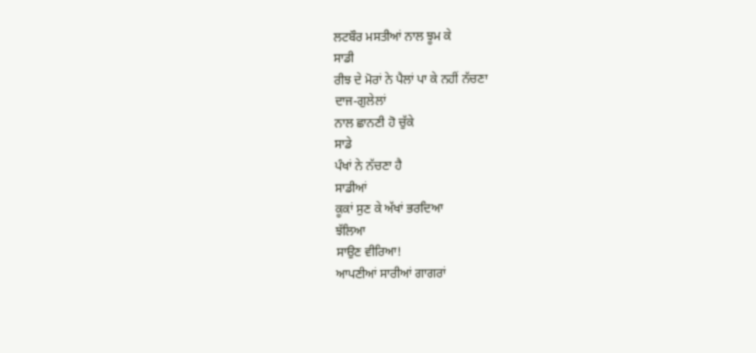ਲਟਬੌਰ ਮਸਤੀਆਂ ਨਾਲ ਝੂਮ ਕੇ
ਸਾਡੀ
ਰੀਝ ਦੇ ਮੋਰਾਂ ਨੇ ਪੈਲਾਂ ਪਾ ਕੇ ਨਹੀਂ ਨੱਚਣਾ
ਦਾਜ-ਗੁਲੇਲਾਂ
ਨਾਲ ਛਾਨਣੀ ਹੋ ਚੁੱਕੇ
ਸਾਡੇ
ਪੰਖਾਂ ਨੇ ਨੱਚਣਾ ਹੈ
ਸਾਡੀਆਂ
ਕੂਕਾਂ ਸੁਣ ਕੇ ਅੱਖਾਂ ਭਰਦਿਆ
ਝੱਲਿਆ
ਸਾਉਣ ਵੀਰਿਆ!
ਆਪਣੀਆਂ ਸਾਰੀਆਂ ਗਾਗਰਾਂ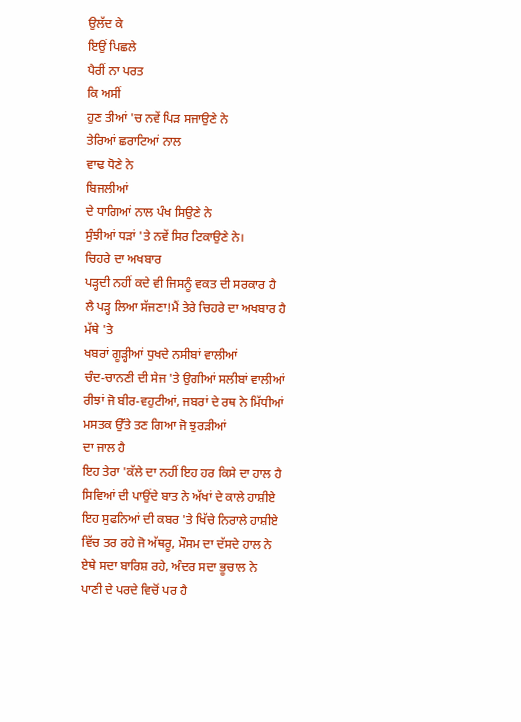ਉਲੱਦ ਕੇ
ਇਉਂ ਪਿਛਲੇ
ਪੈਰੀਂ ਨਾ ਪਰਤ
ਕਿ ਅਸੀਂ
ਹੁਣ ਤੀਆਂ 'ਚ ਨਵੇਂ ਪਿੜ ਸਜਾਉਣੇ ਨੇ
ਤੇਰਿਆਂ ਛਰਾਟਿਆਂ ਨਾਲ
ਵਾਢ ਧੋਣੇ ਨੇ
ਬਿਜਲੀਆਂ
ਦੇ ਧਾਗਿਆਂ ਨਾਲ ਪੰਖ ਸਿਉਣੇ ਨੇ
ਸੁੰਝੀਆਂ ਧੜਾਂ 'ਤੇ ਨਵੇਂ ਸਿਰ ਟਿਕਾਉਣੇ ਨੇ।
ਚਿਹਰੇ ਦਾ ਅਖਬਾਰ
ਪੜ੍ਹਦੀ ਨਹੀਂ ਕਦੇ ਵੀ ਜਿਸਨੂੰ ਵਕਤ ਦੀ ਸਰਕਾਰ ਹੈ
ਲੈ ਪੜ੍ਹ ਲਿਆ ਸੱਜਣਾ!ਮੈਂ ਤੇਰੇ ਚਿਹਰੇ ਦਾ ਅਖਬਾਰ ਹੈ
ਮੱਥੇ 'ਤੇ
ਖਬਰਾਂ ਗੂੜ੍ਹੀਆਂ ਧੁਖਦੇ ਨਸੀਬਾਂ ਵਾਲੀਆਂ
ਚੰਦ-ਚਾਨਣੀ ਦੀ ਸੇਜ 'ਤੇ ਉਗੀਆਂ ਸਲੀਬਾਂ ਵਾਲੀਆਂ
ਰੀਝਾਂ ਜੋ ਬੀਰ-ਵਹੁਟੀਆਂ, ਜਬਰਾਂ ਦੇ ਰਥ ਨੇ ਮਿੱਧੀਆਂ
ਮਸਤਕ ਉੱਤੇ ਤਣ ਗਿਆ ਜੋ ਝੁਰੜੀਆਂ
ਦਾ ਜਾਲ ਹੈ
ਇਹ ਤੇਰਾ 'ਕੱਲੇ ਦਾ ਨਹੀਂ ਇਹ ਹਰ ਕਿਸੇ ਦਾ ਹਾਲ ਹੈ
ਸਿਵਿਆਂ ਦੀ ਪਾਉਂਦੇ ਬਾਤ ਨੇ ਅੱਖਾਂ ਦੇ ਕਾਲੇ ਹਾਸ਼ੀਏ
ਇਹ ਸੁਫਨਿਆਂ ਦੀ ਕਬਰ 'ਤੇ ਖਿੱਚੇ ਨਿਰਾਲੇ ਹਾਸ਼ੀਏ
ਵਿੱਚ ਤਰ ਰਹੇ ਜੋ ਅੱਥਰੂ, ਮੌਸਮ ਦਾ ਦੱਸਦੇ ਹਾਲ ਨੇ
ਏਥੇ ਸਦਾ ਬਾਰਿਸ਼ ਰਹੇ, ਅੰਦਰ ਸਦਾ ਭੂਚਾਲ ਨੇ
ਪਾਣੀ ਦੇ ਪਰਦੇ ਵਿਚੋਂ ਪਰ ਹੈ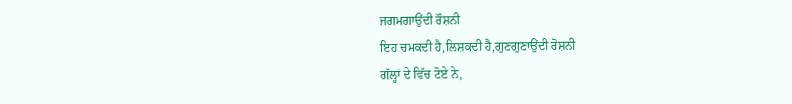ਜਗਮਗਾਉਂਦੀ ਰੌਸ਼ਨੀ
ਇਹ ਚਮਕਦੀ ਹੈ,ਲਿਸ਼ਕਦੀ ਹੈ,ਗੁਣਗੁਣਾਉਂਦੀ ਰੋਸ਼ਨੀ
ਗੱਲ੍ਹਾਂ ਦੇ ਵਿੱਚ ਟੋਏ ਨੇ,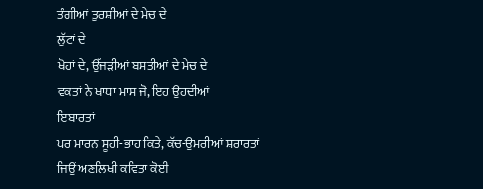ਤੰਗੀਆਂ ਤੁਰਸ਼ੀਆਂ ਦੇ ਮੇਚ ਦੇ
ਲੁੱਟਾਂ ਦੇ
ਖੋਹਾਂ ਦੇ, ਉੱਜੜੀਆਂ ਬਸਤੀਆਂ ਦੇ ਮੇਚ ਦੇ
ਵਕਤਾਂ ਨੇ ਖਾਧਾ ਮਾਸ ਜੋ, ਇਹ ਉਹਦੀਆਂ
ਇਬਾਰਤਾਂ
ਪਰ ਮਾਰਨ ਸੂਹੀ-ਭਾਹ ਕਿਤੇ, ਕੱਚ-ਉਮਰੀਆਂ ਸ਼ਰਾਰਤਾਂ
ਜਿਉਂ ਅਣਲਿਖੀ ਕਵਿਤਾ ਕੋਈ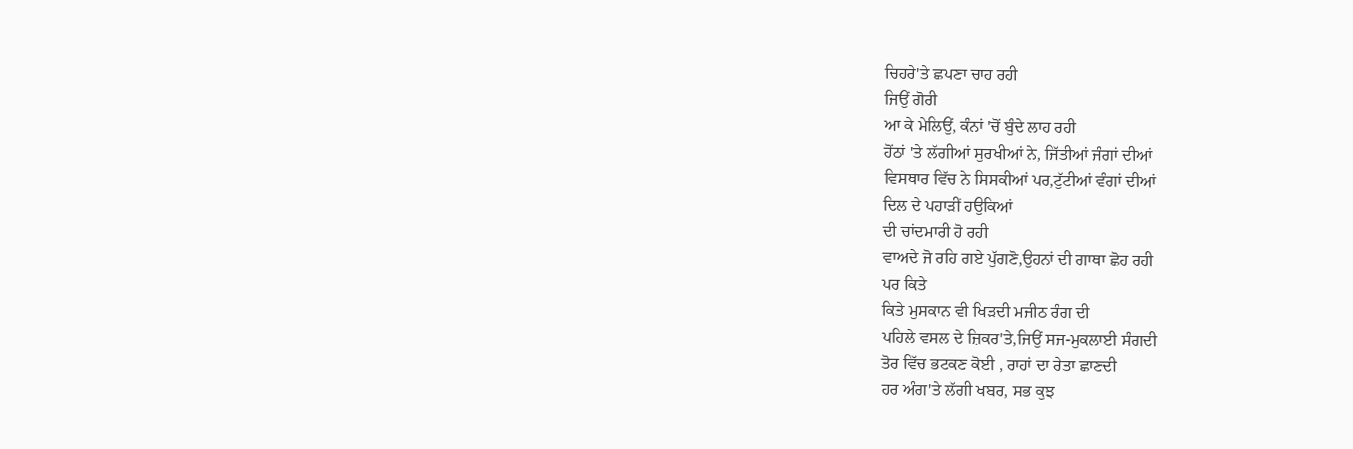ਚਿਹਰੇ'ਤੇ ਛਪਣਾ ਚਾਹ ਰਹੀ
ਜਿਉਂ ਗੋਰੀ
ਆ ਕੇ ਮੇਲਿਉਂ, ਕੰਨਾਂ 'ਚੋਂ ਬੁੰਦੇ ਲਾਹ ਰਹੀ
ਹੋਂਠਾਂ 'ਤੇ ਲੱਗੀਆਂ ਸੁਰਖੀਆਂ ਨੇ, ਜਿੱਤੀਆਂ ਜੰਗਾਂ ਦੀਆਂ
ਵਿਸਥਾਰ ਵਿੱਚ ਨੇ ਸਿਸਕੀਆਂ ਪਰ,ਟੁੱਟੀਆਂ ਵੰਗਾਂ ਦੀਆਂ
ਦਿਲ ਦੇ ਪਹਾੜੀਂ ਹਉਕਿਆਂ
ਦੀ ਚਾਂਦਮਾਰੀ ਹੋ ਰਹੀ
ਵਾਅਦੇ ਜੋ ਰਹਿ ਗਏ ਪੁੱਗਣੋ,ਉਹਨਾਂ ਦੀ ਗਾਥਾ ਛੋਹ ਰਹੀ
ਪਰ ਕਿਤੇ
ਕਿਤੇ ਮੁਸਕਾਨ ਵੀ ਖਿੜਦੀ ਮਜੀਠ ਰੰਗ ਦੀ
ਪਹਿਲੇ ਵਸਲ ਦੇ ਜ਼ਿਕਰ'ਤੇ,ਜਿਉਂ ਸਜ-ਮੁਕਲਾਈ ਸੰਗਦੀ
ਤੋਰ ਵਿੱਚ ਭਟਕਣ ਕੋਈ , ਰਾਹਾਂ ਦਾ ਰੇਤਾ ਛਾਣਦੀ
ਹਰ ਅੰਗ'ਤੇ ਲੱਗੀ ਖਬਰ, ਸਭ ਕੁਝ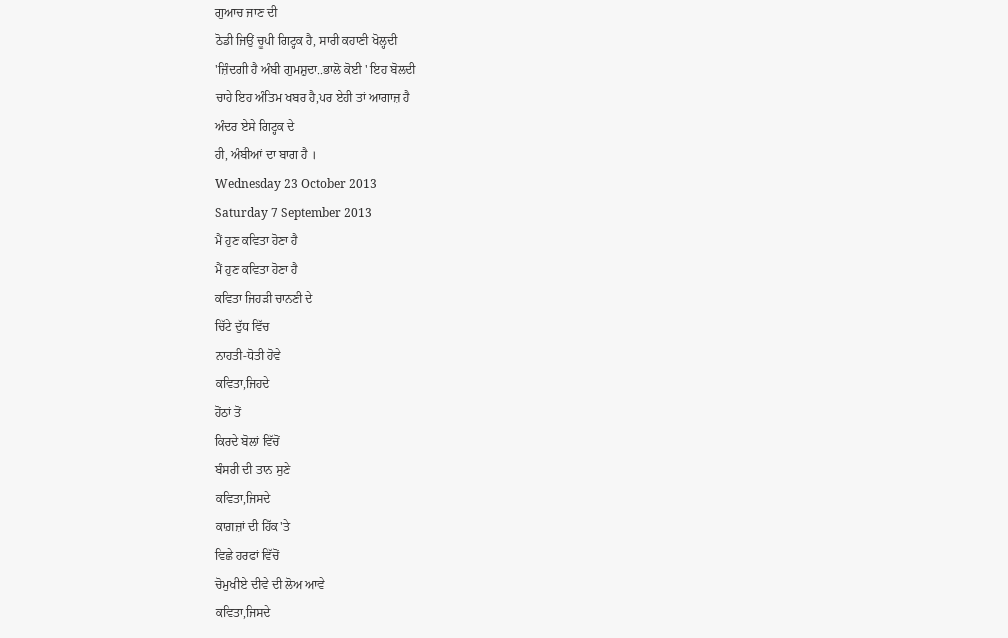ਗੁਆਚ ਜਾਣ ਦੀ
ਠੋਡੀ ਜਿਉਂ ਚੂਪੀ ਗਿਟ੍ਹਕ ਹੈ, ਸਾਰੀ ਕਹਾਣੀ ਖੋਲ੍ਹਦੀ
'ਜ਼ਿੰਦਗੀ ਹੈ ਅੰਬੀ ਗੁਮਸ਼ੁਦਾ..ਭਾਲੋ ਕੋਈ ' ਇਹ ਬੋਲਦੀ
ਚਾਹੇ ਇਹ ਅੰਤਿਮ ਖਬਰ ਹੈ,ਪਰ ਏਹੀ ਤਾਂ ਆਗਾਜ਼ ਹੈ
ਅੰਦਰ ਏਸੇ ਗਿਟ੍ਹਕ ਦੇ
ਹੀ, ਅੰਬੀਆਂ ਦਾ ਬਾਗ ਹੈ ।
Wednesday 23 October 2013
Saturday 7 September 2013
ਮੈਂ ਹੁਣ ਕਵਿਤਾ ਹੋਣਾ ਹੈ
ਮੈਂ ਹੁਣ ਕਵਿਤਾ ਹੋਣਾ ਹੈ
ਕਵਿਤਾ ਜਿਹੜੀ ਚਾਨਣੀ ਦੇ
ਚਿੱਟੇ ਦੁੱਧ ਵਿੱਚ
ਨਾਹਤੀ-ਧੋਤੀ ਹੋਵੇ
ਕਵਿਤਾ,ਜਿਹਦੇ
ਹੋਂਠਾਂ ਤੋਂ
ਕਿਰਦੇ ਬੋਲਾਂ ਵਿੱਚੋਂ
ਬੰਸਰੀ ਦੀ ਤਾਨ ਸੁਣੇ
ਕਵਿਤਾ,ਜਿਸਦੇ
ਕਾਗ਼ਜ਼ਾਂ ਦੀ ਹਿੱਕ'ਤੇ
ਵਿਛੇ ਹਰਫਾਂ ਵਿੱਚੋਂ
ਚੋਮੁਖੀਏ ਦੀਵੇ ਦੀ ਲੋਅ ਆਵੇ
ਕਵਿਤਾ,ਜਿਸਦੇ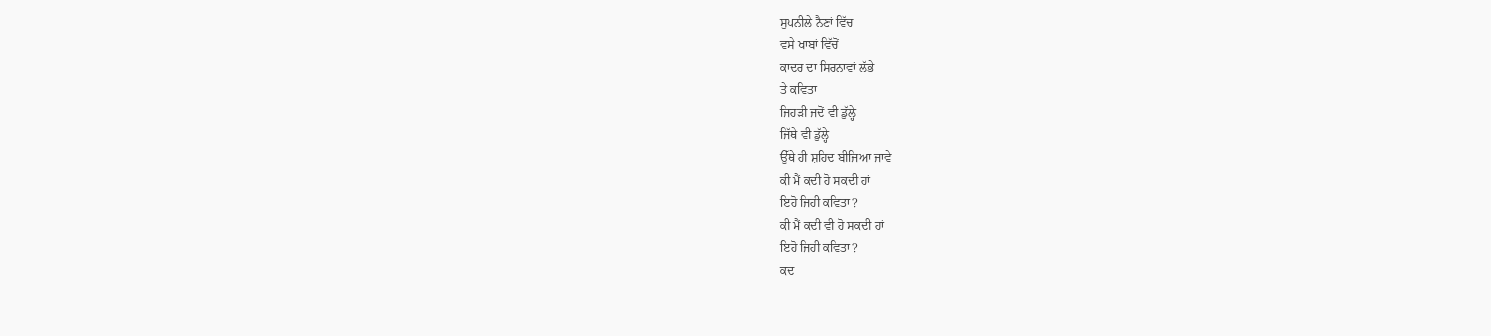ਸੁਪਨੀਲੇ ਨੈਣਾਂ ਵਿੱਚ
ਵਸੇ ਖਾਬਾਂ ਵਿੱਚੋਂ
ਕਾਦਰ ਦਾ ਸਿਰਨਾਵਾਂ ਲੱਭੇ
ਤੇ ਕਵਿਤਾ
ਜਿਹੜੀ ਜਦੋਂ ਵੀ ਡੁੱਲ੍ਹੇ
ਜਿੱਥੇ ਵੀ ਡੁੱਲ੍ਹੇ
ਉੱਥੇ ਹੀ ਸ਼ਹਿਦ ਬੀਜਿਆ ਜਾਵੇ
ਕੀ ਮੈਂ ਕਦੀ ਹੋ ਸਕਦੀ ਹਾਂ
ਇਹੋ ਜਿਹੀ ਕਵਿਤਾ?
ਕੀ ਮੈਂ ਕਦੀ ਵੀ ਹੋ ਸਕਦੀ ਹਾਂ
ਇਹੋ ਜਿਹੀ ਕਵਿਤਾ?
ਕਦ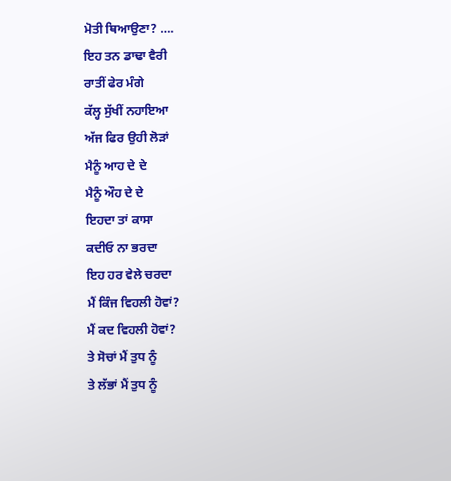ਮੋਤੀ ਥਿਆਉਣਾ? ….
ਇਹ ਤਨ ਡਾਢਾ ਵੈਰੀ
ਰਾਤੀਂ ਫੇਰ ਮੰਗੇ
ਕੱਲ੍ਹ ਸੁੱਖੀਂ ਨਹਾਇਆ
ਅੱਜ ਫਿਰ ਉਹੀ ਲੋੜਾਂ
ਮੈਨੂੰ ਆਹ ਦੇ ਦੇ
ਮੈਨੂੰ ਔਹ ਦੇ ਦੇ
ਇਹਦਾ ਤਾਂ ਕਾਸਾ
ਕਦੀਓ ਨਾ ਭਰਦਾ
ਇਹ ਹਰ ਵੇਲੇ ਚਰਦਾ
ਮੈਂ ਕਿੰਜ ਵਿਹਲੀ ਹੋਵਾਂ?
ਮੈਂ ਕਦ ਵਿਹਲੀ ਹੋਵਾਂ?
ਤੇ ਸੋਚਾਂ ਮੈਂ ਤੁਧ ਨੂੰ
ਤੇ ਲੱਭਾਂ ਮੈਂ ਤੁਧ ਨੂੰ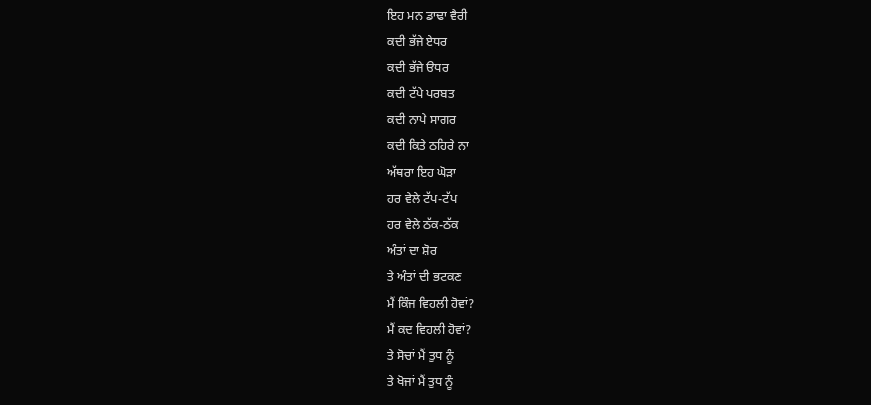ਇਹ ਮਨ ਡਾਢਾ ਵੈਰੀ
ਕਦੀ ਭੱਜੇ ਏਧਰ
ਕਦੀ ਭੱਜੇ ੳਧਰ
ਕਦੀ ਟੱਪੇ ਪਰਬਤ
ਕਦੀ ਨਾਪੇ ਸਾਗਰ
ਕਦੀ ਕਿਤੇ ਠਹਿਰੇ ਨਾ
ਅੱਥਰਾ ਇਹ ਘੋੜਾ
ਹਰ ਵੇਲੇ ਟੱਪ-ਟੱਪ
ਹਰ ਵੇਲੇ ਠੱਕ-ਠੱਕ
ਅੰਤਾਂ ਦਾ ਸ਼ੋਰ
ਤੇ ਅੰਤਾਂ ਦੀ ਭਟਕਣ
ਮੈਂ ਕਿੰਜ ਵਿਹਲੀ ਹੋਵਾਂ?
ਮੈਂ ਕਦ ਵਿਹਲੀ ਹੋਵਾਂ?
ਤੇ ਸੋਚਾਂ ਮੈਂ ਤੁਧ ਨੂੰ
ਤੇ ਖੋਜਾਂ ਮੈਂ ਤੁਧ ਨੂੰ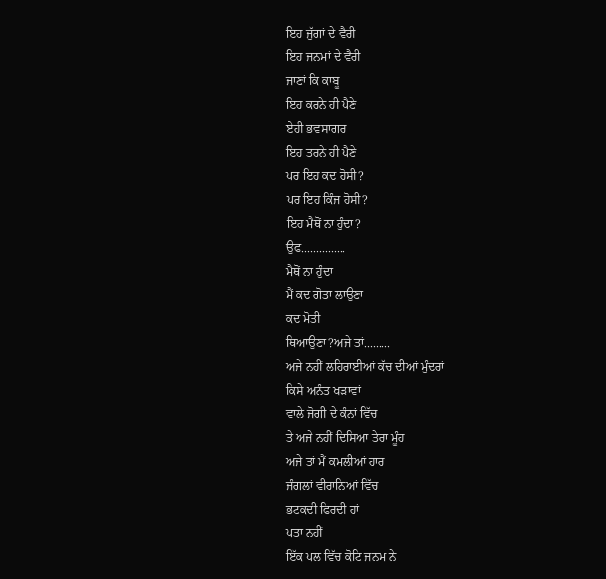ਇਹ ਜੁੱਗਾਂ ਦੇ ਵੈਰੀ
ਇਹ ਜਨਮਾਂ ਦੇ ਵੈਰੀ
ਜਾਣਾਂ ਕਿ ਕਾਬੂ
ਇਹ ਕਰਨੇ ਹੀ ਪੈਣੇ
ਏਹੀ ਭਵਸਾਗਰ
ਇਹ ਤਰਨੇ ਹੀ ਪੈਣੇ
ਪਰ ਇਹ ਕਦ ਹੋਸੀ?
ਪਰ ਇਹ ਕਿੰਜ ਹੋਸੀ?
ਇਹ ਮੈਥੋਂ ਨਾ ਹੁੰਦਾ?
ਉਫ...............
ਮੈਥੋਂ ਨਾ ਹੁੰਦਾ
ਮੈਂ ਕਦ ਗੋਤਾ ਲਾਉਣਾ
ਕਦ ਮੋਤੀ
ਥਿਆਉਣਾ?ਅਜੇ ਤਾਂ.........
ਅਜੇ ਨਹੀਂ ਲਹਿਰਾਈਆਂ ਕੱਚ ਦੀਆਂ ਮੁੰਦਰਾਂ
ਕਿਸੇ ਅਨੰਤ ਖੜਾਵਾਂ
ਵਾਲੇ ਜੋਗੀ ਦੇ ਕੰਨਾਂ ਵਿੱਚ
ਤੇ ਅਜੇ ਨਹੀਂ ਦਿਸਿਆ ਤੇਰਾ ਮੂੰਹ
ਅਜੇ ਤਾਂ ਮੈਂ ਕਮਲੀਆਂ ਹਾਰ
ਜੰਗਲਾਂ ਵੀਰਾਨਿਆਂ ਵਿੱਚ
ਭਟਕਦੀ ਫਿਰਦੀ ਹਾਂ
ਪਤਾ ਨਹੀਂ
ਇੱਕ ਪਲ ਵਿੱਚ ਕੋਟਿ ਜਨਮ ਨੇ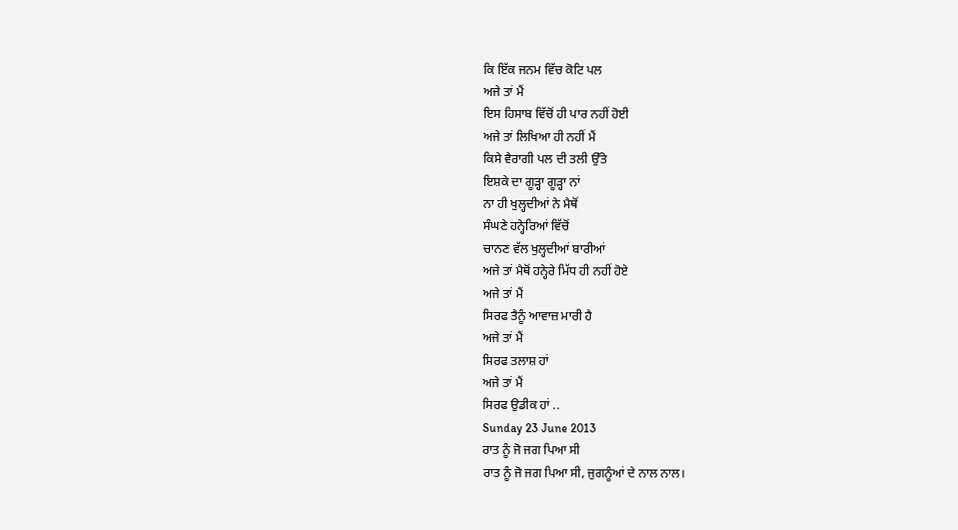ਕਿ ਇੱਕ ਜਨਮ ਵਿੱਚ ਕੋਟਿ ਪਲ
ਅਜੇ ਤਾਂ ਮੈਂ
ਇਸ ਹਿਸਾਬ ਵਿੱਚੋਂ ਹੀ ਪਾਰ ਨਹੀਂ ਹੋਈ
ਅਜੇ ਤਾਂ ਲਿਖਿਆ ਹੀ ਨਹੀਂ ਮੈਂ
ਕਿਸੇ ਵੈਰਾਗੀ ਪਲ ਦੀ ਤਲੀ ਉੱਤੇ
ਇਸ਼ਕੇ ਦਾ ਗੂੜ੍ਹਾ ਗੂੜ੍ਹਾ ਨਾਂ
ਨਾ ਹੀ ਖੁਲ੍ਹਦੀਆਂ ਨੇ ਮੈਥੋਂ
ਸੰਘਣੇ ਹਨ੍ਹੇਰਿਆਂ ਵਿੱਚੋਂ
ਚਾਨਣ ਵੱਲ ਖੁਲ੍ਹਦੀਆਂ ਬਾਰੀਆਂ
ਅਜੇ ਤਾਂ ਮੈਥੋਂ ਹਨ੍ਹੇਰੇ ਮਿੱਧ ਹੀ ਨਹੀਂ ਹੋਏ
ਅਜੇ ਤਾਂ ਮੈਂ
ਸਿਰਫ ਤੈਨੂੰ ਆਵਾਜ਼ ਮਾਰੀ ਹੈ
ਅਜੇ ਤਾਂ ਮੈਂ
ਸਿਰਫ ਤਲਾਸ਼ ਹਾਂ
ਅਜੇ ਤਾਂ ਮੈਂ
ਸਿਰਫ ਉਡੀਕ ਹਾਂ ..
Sunday 23 June 2013
ਰਾਤ ਨੂੰ ਜੋ ਜਗ ਪਿਆ ਸੀ
ਰਾਤ ਨੂੰ ਜੋ ਜਗ ਪਿਆ ਸੀ, ਜੁਗਨੂੰਆਂ ਦੇ ਨਾਲ ਨਾਲ।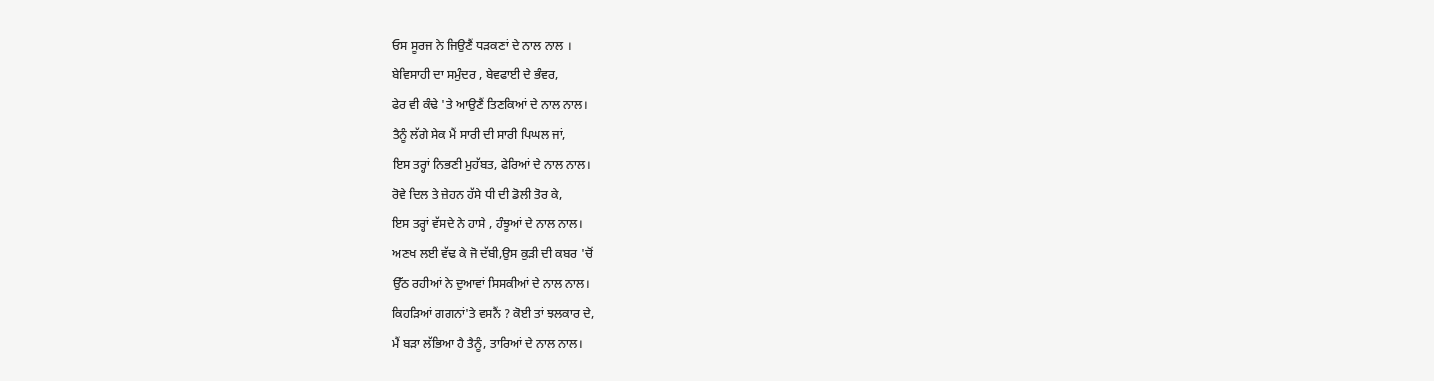ਓਸ ਸੂਰਜ ਨੇ ਜਿਉਣੈਂ ਧੜਕਣਾਂ ਦੇ ਨਾਲ ਨਾਲ ।
ਬੇਵਿਸਾਹੀ ਦਾ ਸਮੁੰਦਰ , ਬੇਵਫਾਈ ਦੇ ਭੰਵਰ,
ਫੇਰ ਵੀ ਕੰਢੇ 'ਤੇ ਆਉਣੈਂ ਤਿਣਕਿਆਂ ਦੇ ਨਾਲ ਨਾਲ।
ਤੈਨੂੰ ਲੱਗੇ ਸੇਕ ਮੈਂ ਸਾਰੀ ਦੀ ਸਾਰੀ ਪਿਘਲ ਜਾਂ,
ਇਸ ਤਰ੍ਹਾਂ ਨਿਭਣੀ ਮੁਹੱਬਤ, ਫੇਰਿਆਂ ਦੇ ਨਾਲ ਨਾਲ।
ਰੋਵੇ ਦਿਲ ਤੇ ਜ਼ੇਹਨ ਹੱਸੇ ਧੀ ਦੀ ਡੋਲੀ ਤੋਰ ਕੇ,
ਇਸ ਤਰ੍ਹਾਂ ਵੱਸਦੇ ਨੇ ਹਾਸੇ , ਹੰਝੂਆਂ ਦੇ ਨਾਲ ਨਾਲ।
ਅਣਖ ਲਈ ਵੱਢ ਕੇ ਜੋ ਦੱਬੀ,ਉਸ ਕੁੜੀ ਦੀ ਕਬਰ 'ਚੋਂ
ਉੱਠ ਰਹੀਆਂ ਨੇ ਦੁਆਵਾਂ ਸਿਸਕੀਆਂ ਦੇ ਨਾਲ ਨਾਲ।
ਕਿਹੜਿਆਂ ਗਗਨਾਂ'ਤੇ ਵਸਨੈਂ ? ਕੋਈ ਤਾਂ ਝਲਕਾਰ ਦੇ,
ਮੈਂ ਬੜਾ ਲੱਭਿਆ ਹੈ ਤੈਨੂੰ, ਤਾਰਿਆਂ ਦੇ ਨਾਲ ਨਾਲ।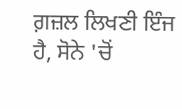ਗ਼ਜ਼ਲ ਲਿਖਣੀ ਇੰਜ ਹੈ, ਸੋਨੇ 'ਚੋਂ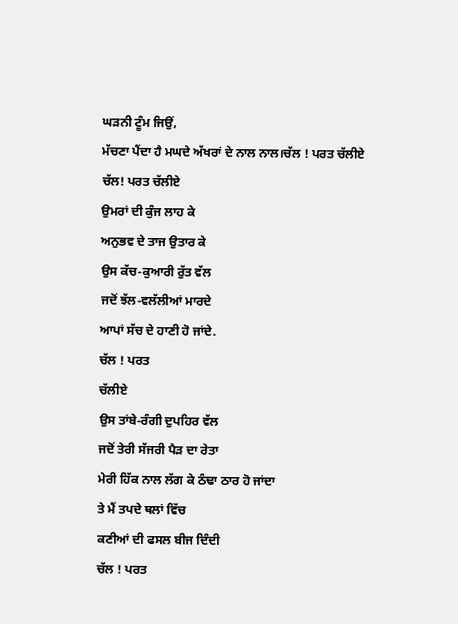ਘੜਨੀ ਟੂੰਮ ਜਿਉਂ,
ਮੱਚਣਾ ਪੈਂਦਾ ਹੈ ਮਘਦੇ ਅੱਖਰਾਂ ਦੇ ਨਾਲ ਨਾਲ।ਚੱਲ ! ਪਰਤ ਚੱਲੀਏ
ਚੱਲ! ਪਰਤ ਚੱਲੀਏ
ਉਮਰਾਂ ਦੀ ਕੁੰਜ ਲਾਹ ਕੇ
ਅਨੁਭਵ ਦੇ ਤਾਜ ਉਤਾਰ ਕੇ
ਉਸ ਕੱਚ-ਕੁਆਰੀ ਰੁੱਤ ਵੱਲ
ਜਦੋਂ ਝੱਲ-ਵਲੱਲੀਆਂ ਮਾਰਦੇ
ਆਪਾਂ ਸੱਚ ਦੇ ਹਾਣੀ ਹੋ ਜਾਂਦੇ.
ਚੱਲ ! ਪਰਤ
ਚੱਲੀਏ
ਉਸ ਤਾਂਬੇ-ਰੰਗੀ ਦੁਪਹਿਰ ਵੱਲ
ਜਦੋਂ ਤੇਰੀ ਸੱਜਰੀ ਪੈੜ ਦਾ ਰੇਤਾ
ਮੇਰੀ ਹਿੱਕ ਨਾਲ ਲੱਗ ਕੇ ਠੰਢਾ ਠਾਰ ਹੋ ਜਾਂਦਾ
ਤੇ ਮੈਂ ਤਪਦੇ ਥਲਾਂ ਵਿੱਚ
ਕਣੀਆਂ ਦੀ ਫਸਲ ਬੀਜ ਦਿੰਦੀ
ਚੱਲ ! ਪਰਤ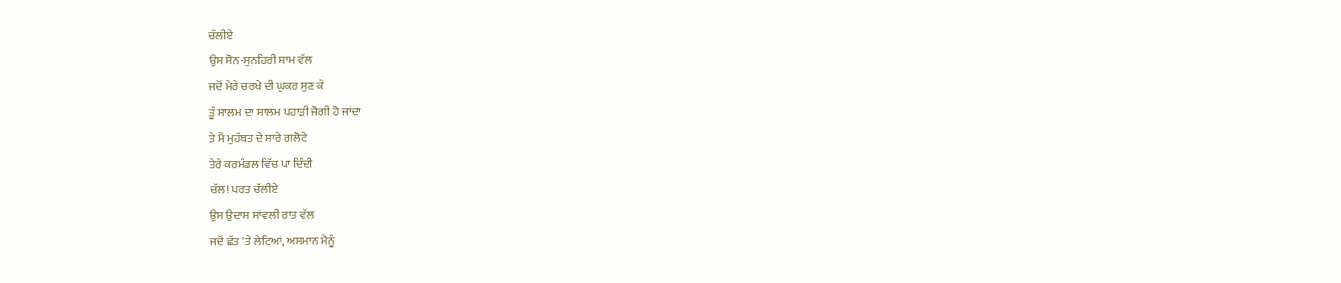ਚੱਲੀਏ
ਉਸ ਸੋਨ-ਸੁਨਹਿਰੀ ਸ਼ਾਮ ਵੱਲ
ਜਦੋਂ ਮੇਰੇ ਚਰਖੇ ਦੀ ਘੁਕਰ ਸੁਣ ਕੇ
ਤੂੰ ਸਾਲਮ ਦਾ ਸਾਲਮ ਪਹਾੜੀ ਜੋਗੀ ਹੋ ਜਾਂਦਾ
ਤੇ ਮੈਂ ਮੁਹੱਬਤ ਦੇ ਸਾਰੇ ਗਲੋਟੇ
ਤੇਰੇ ਕਰਮੰਡਲ ਵਿੱਚ ਪਾ ਦਿੰਦੀ
ਚੱਲ! ਪਰਤ ਚੱਲੀਏ
ਉਸ ਉਦਾਸ ਸਾਂਵਲੀ ਰਾਤ ਵੱਲ
ਜਦੋਂ ਛੱਤ 'ਤੇ ਲੇਟਿਆਂ, ਅਸਮਾਨ ਮੈਨੂੰ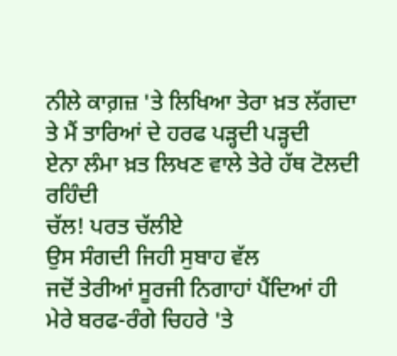ਨੀਲੇ ਕਾਗ਼ਜ਼ 'ਤੇ ਲਿਖਿਆ ਤੇਰਾ ਖ਼ਤ ਲੱਗਦਾ
ਤੇ ਮੈਂ ਤਾਰਿਆਂ ਦੇ ਹਰਫ ਪੜ੍ਹਦੀ ਪੜ੍ਹਦੀ
ਏਨਾ ਲੰਮਾ ਖ਼ਤ ਲਿਖਣ ਵਾਲੇ ਤੇਰੇ ਹੱਥ ਟੋਲਦੀ ਰਹਿੰਦੀ
ਚੱਲ! ਪਰਤ ਚੱਲੀਏ
ਉਸ ਸੰਗਦੀ ਜਿਹੀ ਸੁਬਾਹ ਵੱਲ
ਜਦੋਂ ਤੇਰੀਆਂ ਸੂਰਜੀ ਨਿਗਾਹਾਂ ਪੈਂਦਿਆਂ ਹੀ
ਮੇਰੇ ਬਰਫ-ਰੰਗੇ ਚਿਹਰੇ 'ਤੇ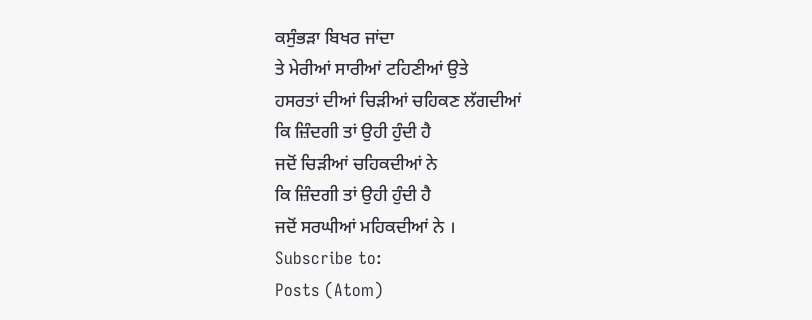ਕਸੁੰਭੜਾ ਬਿਖਰ ਜਾਂਦਾ
ਤੇ ਮੇਰੀਆਂ ਸਾਰੀਆਂ ਟਹਿਣੀਆਂ ਉਤੇ
ਹਸਰਤਾਂ ਦੀਆਂ ਚਿੜੀਆਂ ਚਹਿਕਣ ਲੱਗਦੀਆਂ
ਕਿ ਜ਼ਿੰਦਗੀ ਤਾਂ ਉਹੀ ਹੁੰਦੀ ਹੈ
ਜਦੋਂ ਚਿੜੀਆਂ ਚਹਿਕਦੀਆਂ ਨੇ
ਕਿ ਜ਼ਿੰਦਗੀ ਤਾਂ ਉਹੀ ਹੁੰਦੀ ਹੈ
ਜਦੋਂ ਸਰਘੀਆਂ ਮਹਿਕਦੀਆਂ ਨੇ ।
Subscribe to:
Posts (Atom)